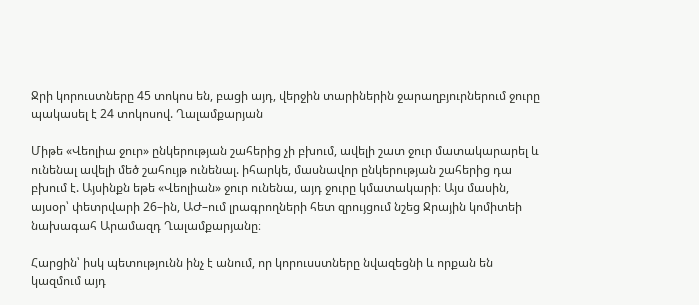Ջրի կորուստները 45 տոկոս են, բացի այդ, վերջին տարիներին ջարաղբյուրներում ջուրը պակասել է 24 տոկոսով. Ղալամքարյան

Միթե «Վեոլիա ջուր» ընկերության շահերից չի բխում, ավելի շատ ջուր մատակարարել և ունենալ ավելի մեծ շահույթ ունենալ. իհարկե, մասնավոր ընկերության շահերից դա բխում է. Այսինքն եթե «Վեոլիան» ջուր ունենա, այդ ջուրը կմատակարի։ Այս մասին, այսօր՝ փետրվարի 26–ին, ԱԺ–ում լրագրողների հետ զրույցում նշեց Ջրային կոմիտեի նախագահ Արամազդ Ղալամքարյանը։

Հարցին՝ իսկ պետությունն ինչ է անում, որ կորուսստները նվազեցնի և որքան են կազմում այդ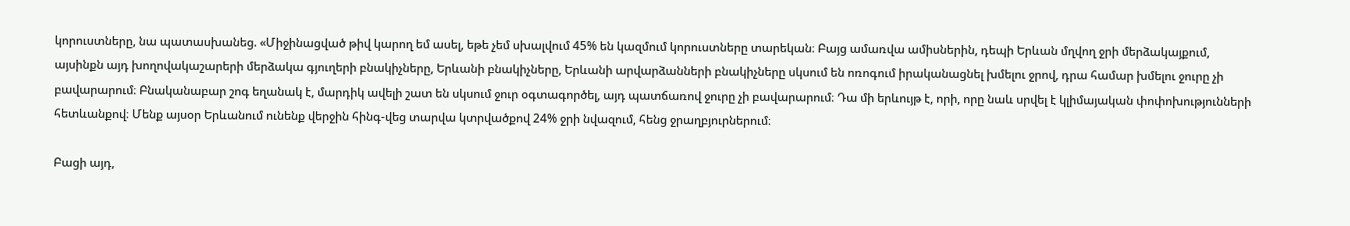կորուստները, նա պատասխանեց. «Միջինացված թիվ կարող եմ ասել, եթե չեմ սխալվում 45% են կազմում կորուստները տարեկան։ Բայց ամառվա ամիսներին, դեպի Երևան մղվող ջրի մերձակայքում, այսինքն այդ խողովակաշարերի մերձակա գյուղերի բնակիչները, Երևանի բնակիչները, Երևանի արվարձանների բնակիչները սկսում են ոռոգում իրականացնել խմելու ջրով, դրա համար խմելու ջուրը չի բավարարում։ Բնականաբար շոգ եղանակ է, մարդիկ ավելի շատ են սկսում ջուր օգտագործել, այդ պատճառով ջուրը չի բավարարում։ Դա մի երևույթ է, որի, որը նաև սրվել է կլիմայական փոփոխությունների հետևանքով։ Մենք այսօր Երևանում ունենք վերջին հինգ-վեց տարվա կտրվածքով 24% ջրի նվազում, հենց ջրաղբյուրներում։

Բացի այդ,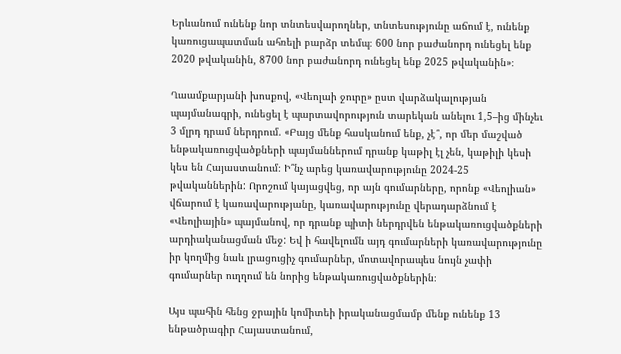Երևանում ունենք նոր տնտեսվարողներ, տնտեսությունը աճում է, ունենք կառուցապատման ահռելի բարձր տեմպ։ 600 նոր բաժանորդ ունեցել ենք 2020 թվականին, 8700 նոր բաժանորդ ունեցել ենք 2025 թվականին»։

Ղաամքարյանի խոսքով, «Վեոլաի ջուրը» ըստ վարձակալության պայմանագրի, ունեցել է պարտավորություն տարեկան անելու 1,5–ից մինչեւ 3 մլրդ դրամ ներդրում. «Բայց մենք հասկանում ենք, չէ՞, որ մեր մաշված ենթակառուցվածքների պայմաններում դրանք կաթիլ էլ չեն, կաթիլի կեսի կես են Հայաստանում։ Ի՞նչ արեց կառավարությունը 2024-25 թվականներին: Որոշում կայացվեց, որ այն գումարները, որոնք «Վեոլիան» վճարում է կառավարությանը, կառավարությունը վերադարձնում է «Վեոլիային» պայմանով, որ դրանք պիտի ներդրվեն ենթակառուցվածքների արդիականացման մեջ: Եվ ի հավելումն այդ գումարների կառավարությունը իր կողմից նաև լրացուցիչ գումարներ, մոտավորապես նույն չափի գումարներ ուղղում են նորից ենթակառուցվածքներին։

Այս պահին հենց ջրային կոմիտեի իրականացմամբ մենք ունենք 13 ենթածրագիր Հայաստանում,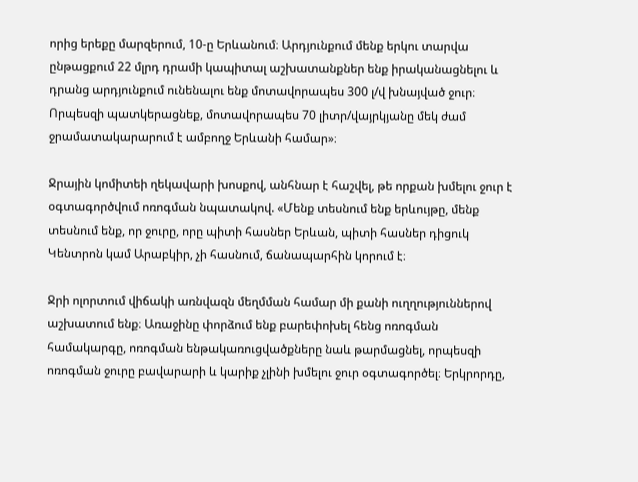որից երեքը մարզերում, 10-ը Երևանում։ Արդյունքում մենք երկու տարվա ընթացքում 22 մլրդ դրամի կապիտալ աշխատանքներ ենք իրականացնելու և դրանց արդյունքում ունենալու ենք մոտավորապես 300 լ/վ խնայված ջուր։ Որպեսզի պատկերացնեք, մոտավորապես 70 լիտր/վայրկյանը մեկ ժամ ջրամատակարարում է ամբողջ Երևանի համար»։

Ջրային կոմիտեի ղեկավարի խոսքով, անհնար է հաշվել, թե որքան խմելու ջուր է օգտագործվում ոռոգման նպատակով. «Մենք տեսնում ենք երևույթը, մենք տեսնում ենք, որ ջուրը, որը պիտի հասներ Երևան, պիտի հասներ դիցուկ Կենտրոն կամ Արաբկիր, չի հասնում, ճանապարհին կորում է։

Ջրի ոլորտում վիճակի առնվազն մեղմման համար մի քանի ուղղություններով աշխատում ենք։ Առաջինը փորձում ենք բարեփոխել հենց ոռոգման համակարգը, ոռոգման ենթակառուցվածքները նաև թարմացնել, որպեսզի ոռոգման ջուրը բավարարի և կարիք չլինի խմելու ջուր օգտագործել։ Երկրորդը,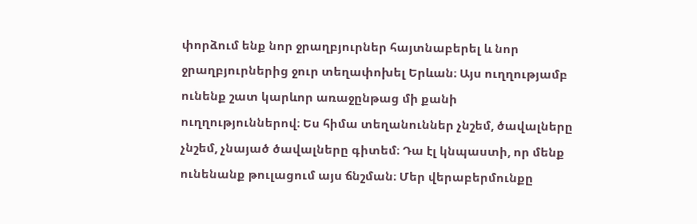փորձում ենք նոր ջրաղբյուրներ հայտնաբերել և նոր ջրաղբյուրներից ջուր տեղափոխել Երևան։ Այս ուղղությամբ ունենք շատ կարևոր առաջընթաց մի քանի ուղղություններով։ Ես հիմա տեղանուններ չնշեմ, ծավալները չնշեմ, չնայած ծավալները գիտեմ։ Դա էլ կնպաստի, որ մենք ունենանք թուլացում այս ճնշման։ Մեր վերաբերմունքը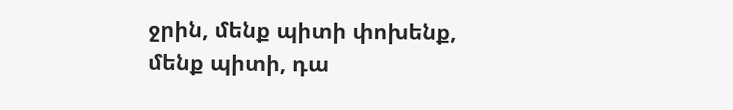ջրին, մենք պիտի փոխենք, մենք պիտի, դա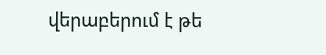վերաբերում է թե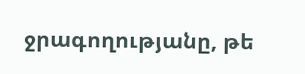ջրագողությանը, թե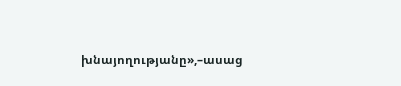խնայողությանը»,–ասաց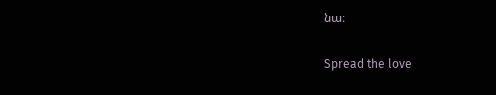նա։

Spread the love